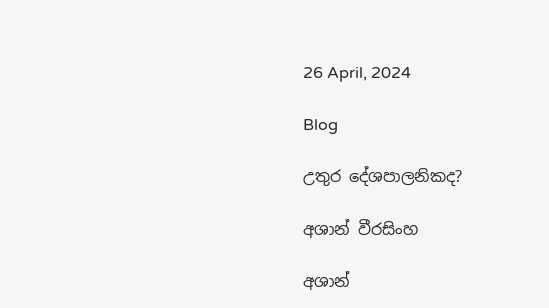26 April, 2024

Blog

උතුර දේශපාලනිකද?

අශාන් වීරසිංහ

අශාන්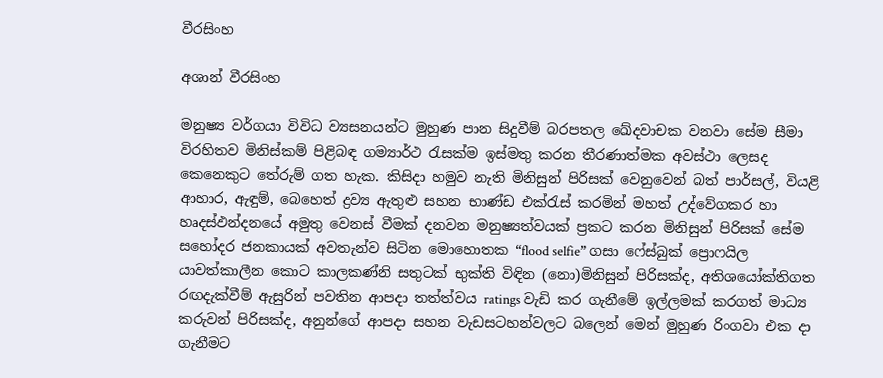වීරසිංහ

අශාන් වීරසිංහ

මනුෂ්‍ය වර්ගයා විවිධ ව්‍යසනයන්ට මුහුණ පාන සිදුවීම් බරපතල ඛේදවාචක වනවා සේම සීමා විරහිතව මිනිස්කම් පිළිබඳ ගම්‍යාර්ථ රැසක්ම ඉස්මතු කරන තීරණාත්මක අවස්ථා ලෙසද කෙනෙකුට තේරුම් ගත හැක. කිසිදා හමුව නැති මිනිසුන් පිරිසක් වෙනුවෙන් බත් පාර්සල්, වියළි ආහාර, ඇඳුම්, බෙහෙත් ද්‍රව්‍ය ඇතුළු සහන භාණ්ඩ එක්රැස් කරමින් මහත් උද්වේගකර හා හෘදස්ඵන්දනයේ අමුතු වෙනස් වීමක් දනවන මනුෂ්‍යත්වයක් ප්‍රකට කරන මිනිසුන් පිරිසක් සේම සහෝදර ජනකායක් අවතැන්ව සිටින මොහොතක “flood selfie” ගසා ෆේස්බුක් ප්‍රොෆයිල යාවත්කාලීන කොට කාලකණ්නි සතුටක් භුක්ති විඳින (නො)මිනිසුන් පිරිසක්ද, අතිශයෝක්තිගත රඟදැක්වීම් ඇසුරින් පවතින ආපදා තත්ත්වය ratings වැඩි කර ගැනීමේ ඉල්ලමක් කරගත් මාධ්‍ය කරුවන් පිරිසක්ද, අනුන්ගේ ආපදා සහන වැඩසටහන්වලට බලෙන් මෙන් මුහුණ රිංගවා එක දා ගැනීමට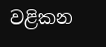වළිකන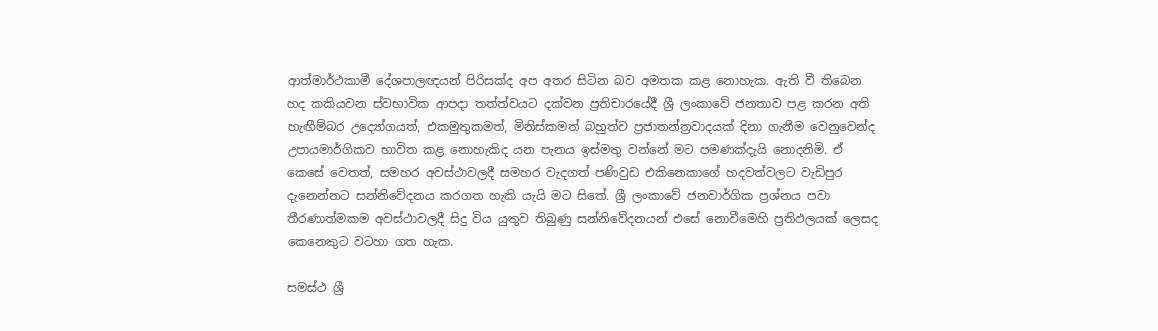ආත්මාර්ථකාමී දේශපාලඥයන් පිරිසක්ද අප අතර සිටින බව අමතක කළ නොහැක. ඇති වී තිබෙන හද කකියවන ස්වභාවික ආපදා තත්ත්වයට දක්වන ප්‍රතිචාරයේදී ශ්‍රී ලංකාවේ ජනතාව පළ කරන අති හැඟීම්බර උද්‍යෝගයත්, එකමුතුකමත්, මිනිස්කමත් බහුත්ව ප්‍රජාතන්ත්‍රවාදයක් දිනා ගැනීම වෙනුවෙන්ද උපායමාර්ගිකව භාවිත කළ නොහැකිද යන පැනය ඉස්මතු වන්නේ මට පමණක්දැයි නොදනිමි. ඒ කෙසේ වෙතත්, සමහර අවස්ථාවලදී සමහර වැදගත් පණිවුඩ එකිනෙකාගේ හදවත්වලට වැඩිපුර දැනෙන්නට සන්නිවේදනය කරගත හැකි යැයි මට සිතේ. ශ්‍රී ලංකාවේ ජනවාර්ගික ප්‍රශ්නය පවා තීරණාත්මකම අවස්ථාවලදී සිදු විය යුතුව තිබුණු සන්නිවේදනයන් එසේ නොවීමෙහි ප්‍රතිඵලයක් ලෙසද කෙනෙකුට වටහා ගත හැක.

සමස්ථ ශ්‍රී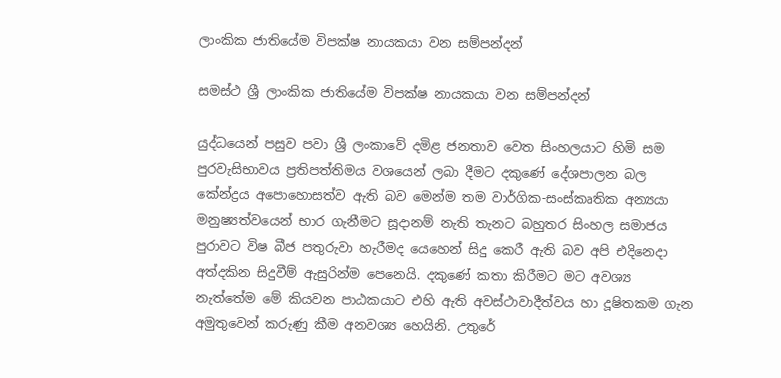ලාංකික ජාතියේම විපක්ෂ නායකයා වන සම්පන්දන්

සමස්ථ ශ්‍රී ලාංකික ජාතියේම විපක්ෂ නායකයා වන සම්පන්දන්

යුද්ධයෙන් පසුව පවා ශ්‍රී ලංකාවේ දමිළ ජනතාව වෙත සිංහලයාට හිමි සම පුරවැසිභාවය ප්‍රතිපත්තිමය වශයෙන් ලබා දීමට දකුණේ දේශපාලන බල කේන්ද්‍රය අපොහොසත්ව ඇති බව මෙන්ම තම වාර්ගික-සංස්කෘතික අන්‍යයා මනුෂ්‍යත්වයෙන් භාර ගැනීමට සූදානම් නැති තැනට බහුතර සිංහල සමාජය පුරාවට විෂ බීජ පතුරුවා හැරීමද යෙහෙන් සිදු කෙරී ඇති බව අපි එදිනෙදා අත්දකින සිදුවීම් ඇසුරින්ම පෙනෙයි. දකුණේ කතා කිරීමට මට අවශ්‍ය නැත්තේම මේ කියවන පාඨකයාට එහි ඇති අවස්ථාවාදීත්වය හා දූෂිතකම ගැන අමුතුවෙන් කරුණු කීම අනවශ්‍ය හෙයිනි. උතුරේ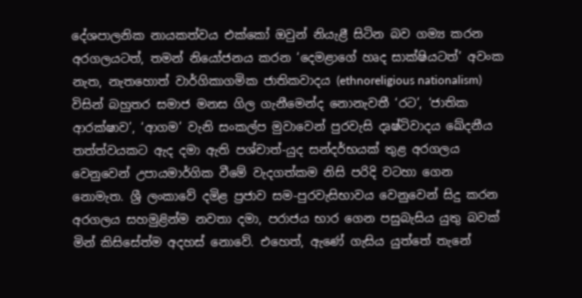දේශපාලනික නායකත්වය එක්කෝ ඔවුන් නියැළී සිටින බව ගම්‍ය කරන අරගලයටත්, තමන් නියෝජනය කරන ‘දෙමළාගේ හෘද සාක්ෂියටත්’ අවංක නැත, නැතහොත් වාර්ගිකාගමික ජාතිකවාදය (ethnoreligious nationalism) විසින් බහුතර සමාජ මනස ගිල ගැනීමෙන්ද නොනැවතී ‘රට’, ‘ජාතික ආරක්ෂාව’, ‘ආගම’ වැනි සංකල්ප මුවාවෙන් පුරවැසි දෘෂ්ටිවාදය ඛේදනීය තත්ත්වයකට ඇද දමා ඇති පශ්චාත්-යුද සන්දර්භයක් තුළ අරගලය වෙනුවෙන් උපායමාර්ගික වීමේ වැදගත්කම නිසි පරිදි වටහා ගෙන නොමැත. ශ්‍රී ලංකාවේ දමිළ ප්‍රජාව සම-පුරවැසිභාවය වෙනුවෙන් සිදු කරන අරගලය සහමුළින්ම නවතා දමා, පරාජය භාර ගෙන පසුබැසිය යුතු බවක් මින් කිසිසේත්ම අදහස් නොවේ. එහෙත්, ඇණේ ගැසිය යුත්තේ තැනේ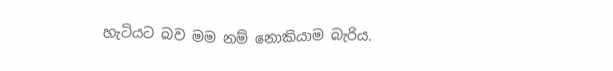හැටියට බව මම නම් නොකියාම බැරිය.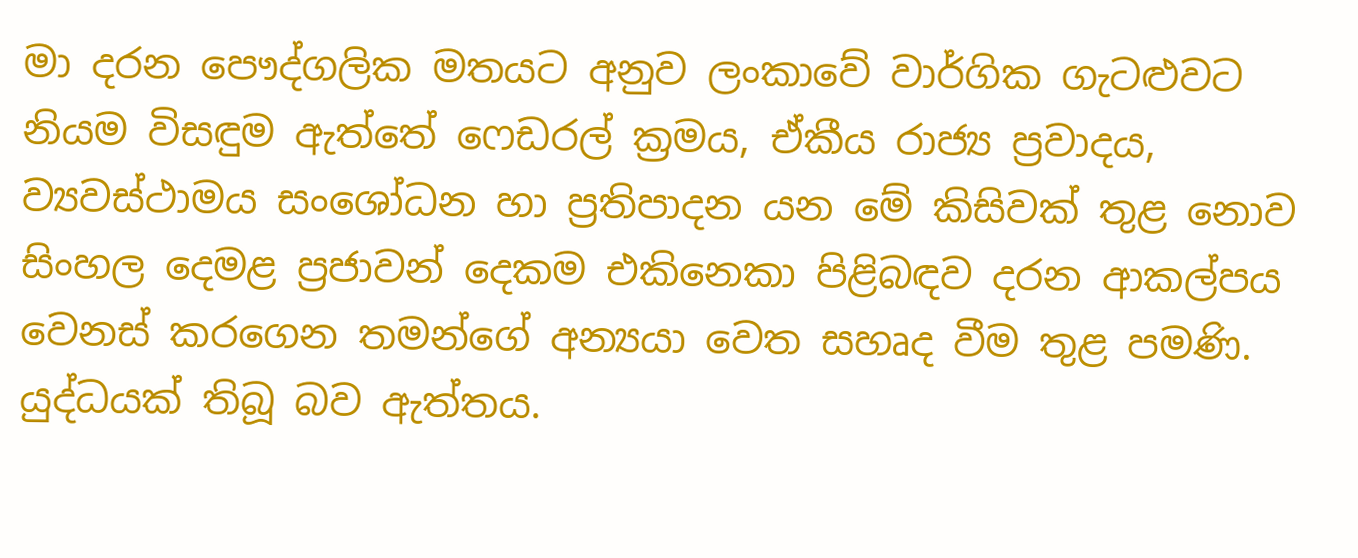මා දරන පෞද්ගලික මතයට අනුව ලංකාවේ වාර්ගික ගැටළුවට නියම විසඳුම ඇත්තේ ෆෙඩරල් ක්‍රමය, ඒකීය රාජ්‍ය ප්‍රවාදය, ව්‍යවස්ථාමය සංශෝධන හා ප්‍රතිපාදන යන මේ කිසිවක් තුළ නොව සිංහල දෙමළ ප්‍රජාවන් දෙකම එකිනෙකා පිළිබඳව දරන ආකල්පය වෙනස් කරගෙන තමන්ගේ අන්‍යයා වෙත සහෘද වීම තුළ පමණි. යුද්ධයක් තිබූ බව ඇත්තය.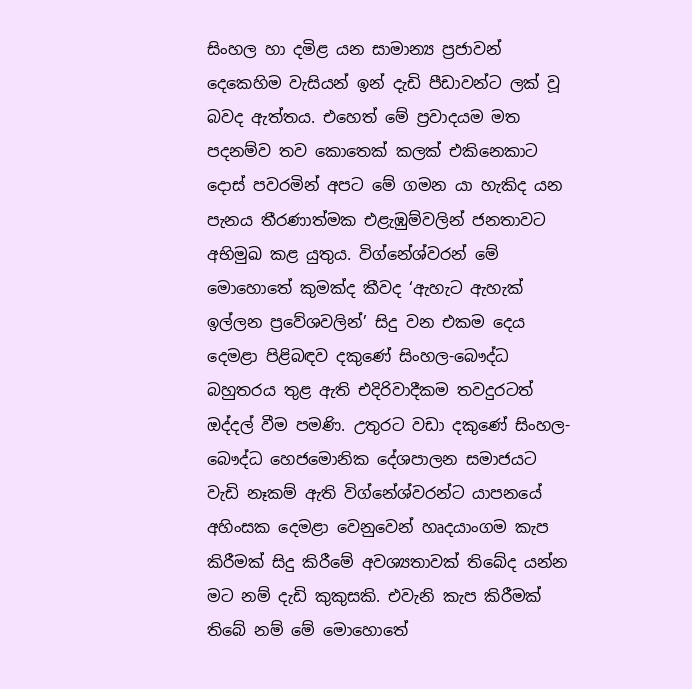සිංහල හා දමිළ යන සාමාන්‍ය ප්‍රජාවන් දෙකෙහිම වැසියන් ඉන් දැඩි පීඩාවන්ට ලක් වූ බවද ඇත්තය. එහෙත් මේ ප්‍රවාදයම මත පදනම්ව තව කොතෙක් කලක් එකිනෙකාට දොස් පවරමින් අපට මේ ගමන යා හැකිද යන පැනය තීරණාත්මක එළැඹුම්වලින් ජනතාවට අභිමුඛ කළ යුතුය. විග්නේශ්වරන් මේ මොහොතේ කුමක්ද කීවද ‘ඇහැට ඇහැක් ඉල්ලන ප්‍රවේශවලින්’ සිදු වන එකම දෙය දෙමළා පිළිබඳව දකුණේ සිංහල-බෞද්ධ බහුතරය තුළ ඇති එදිරිවාදීකම තවදුරටත් ඔද්දල් වීම පමණි. උතුරට වඩා දකුණේ සිංහල-බෞද්ධ හෙජමොනික දේශපාලන සමාජයට වැඩි නෑකම් ඇති විග්නේශ්වරන්ට යාපනයේ අහිංසක දෙමළා වෙනුවෙන් හෘදයාංගම කැප කිරීමක් සිදු කිරීමේ අවශ්‍යතාවක් තිබේද යන්න මට නම් දැඩි කුකුසකි. එවැනි කැප කිරීමක් තිබේ නම් මේ මොහොතේ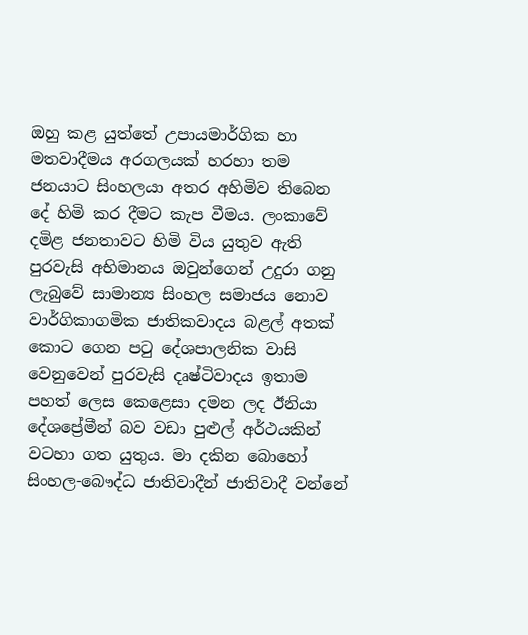ඔහු කළ යුත්තේ උපායමාර්ගික හා මතවාදීමය අරගලයක් හරහා තම ජනයාට සිංහලයා අතර අහිමිව තිබෙන දේ හිමි කර දීමට කැප වීමය. ලංකාවේ දමිළ ජනතාවට හිමි විය යුතුව ඇති පුරවැසි අභිමානය ඔවුන්ගෙන් උදුරා ගනු ලැබුවේ සාමාන්‍ය සිංහල සමාජය නොව වාර්ගිකාගමික ජාතිකවාදය බළල් අතක් කොට ගෙන පටු දේශපාලනික වාසි වෙනුවෙන් පුරවැසි දෘෂ්ටිවාදය ඉතාම පහත් ලෙස කෙළෙසා දමන ලද ඊනියා දේශප්‍රේමීන් බව වඩා පුළුල් අර්ථයකින් වටහා ගත යුතුය. මා දකින බොහෝ සිංහල-බෞද්ධ ජාතිවාදීන් ජාතිවාදී වන්නේ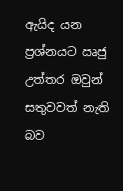ඇයිද යන ප්‍රශ්නයට ඍජු උත්තර ඔවුන් සතුවවත් නැති බව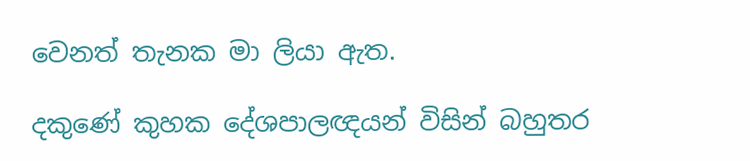වෙනත් තැනක මා ලියා ඇත.

දකුණේ කුහක දේශපාලඥයන් විසින් බහුතර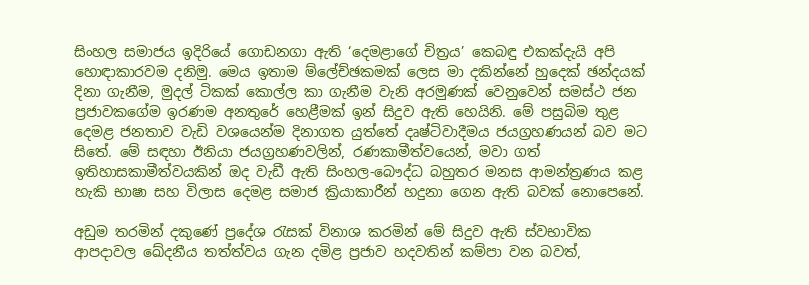සිංහල සමාජය ඉදිරියේ ගොඩනගා ඇති ‘දෙමළාගේ චිත්‍රය’ කෙබඳු එකක්දැයි අපි හොඳාකාරවම දනිමු. මෙය ඉතාම ම්ලේච්ඡකමක් ලෙස මා දකින්නේ හුදෙක් ඡන්දයක් දිනා ගැනීම, මුදල් ටිකක් කොල්ල කා ගැනීම වැනි අරමුණක් වෙනුවෙන් සමස්ථ ජන ප්‍රජාවකගේම ඉරණම අනතුරේ හෙළීමක් ඉන් සිදුව ඇති හෙයිනි. මේ පසුබිම තුළ දෙමළ ජනතාව වැඩි වශයෙන්ම දිනාගත යුත්තේ දෘෂ්ටිවාදීමය ජයග්‍රහණයන් බව මට සිතේ. මේ සඳහා ඊනියා ජයග්‍රහණවලින්, රණකාමීත්වයෙන්, මවා ගත් ඉතිහාසකාමීත්වයකින් ඔද වැඩී ඇති සිංහල-බෞද්ධ බහුතර මනස ආමන්ත්‍රණය කළ හැකි භාෂා සහ විලාස දෙමළ සමාජ ක්‍රියාකාරීන් හදුනා ගෙන ඇති බවක් නොපෙනේ.

අඩුම තරමින් දකුණේ ප්‍රදේශ රැසක් විනාශ කරමින් මේ සිදුව ඇති ස්වභාවික ආපදාවල ඛේදනීය තත්ත්වය ගැන දමිළ ප්‍රජාව හදවතින් කම්පා වන බවත්,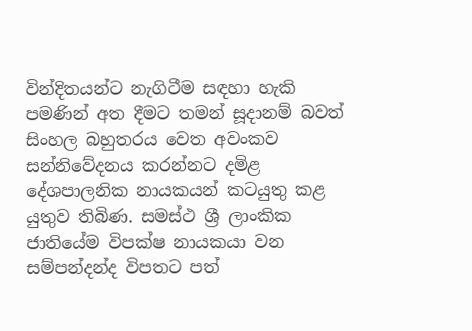වින්දිතයන්ට නැගිටීම සඳහා හැකි පමණින් අත දීමට තමන් සූදානම් බවත් සිංහල බහුතරය වෙත අවංකව සන්නිවේදනය කරන්නට දමිළ දේශපාලනික නායකයන් කටයුතු කළ යුතුව තිබිණ. සමස්ථ ශ්‍රී ලාංකික ජාතියේම විපක්ෂ නායකයා වන සම්පන්දන්ද විපතට පත්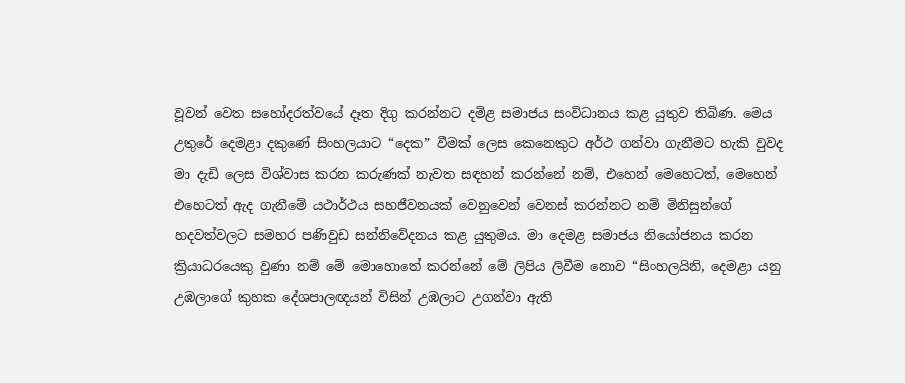වූවන් වෙත සහෝදරත්වයේ දෑත දිගු කරන්නට දමිළ සමාජය සංවිධානය කළ යුතුව තිබිණ. මෙය උතුරේ දෙමළා දකුණේ සිංහලයාට “දෙක” වීමක් ලෙස කෙනෙකුට අර්ථ ගන්වා ගැනීමට හැකි වුවද මා දැඩි ලෙස විශ්වාස කරන කරුණක් නැවත සඳහන් කරන්නේ නම්, එහෙන් මෙහෙටත්, මෙහෙන් එහෙටත් ඇද ගැනීමේ යථාර්ථය සහජීවනයක් වෙනුවෙන් වෙනස් කරන්නට නම් මිනිසුන්ගේ හදවත්වලට සමහර පණිවුඩ සන්නිවේදනය කළ යුතුමය. මා දෙමළ සමාජය නියෝජනය කරන ක්‍රියාධරයෙකු වුණා නම් මේ මොහොතේ කරන්නේ මේ ලිපිය ලිවීම නොව “සිංහලයිනි, දෙමළා යනු උඹලාගේ කුහක දේශපාලඥයන් විසින් උඹලාට උගන්වා ඇති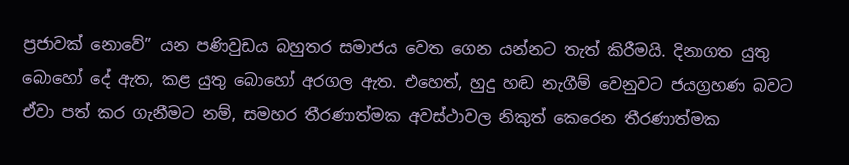ප්‍රජාවක් නොවේ” යන පණිවුඩය බහුතර සමාජය වෙත ගෙන යන්නට තැත් කිරීමයි. දිනාගත යුතු බොහෝ දේ ඇත, කළ යුතු බොහෝ අරගල ඇත. එහෙත්, හුදු හඬ නැගීම් වෙනුවට ජයග්‍රහණ බවට ඒවා පත් කර ගැනීමට නම්, සමහර තීරණාත්මක අවස්ථාවල නිකුත් කෙරෙන තීරණාත්මක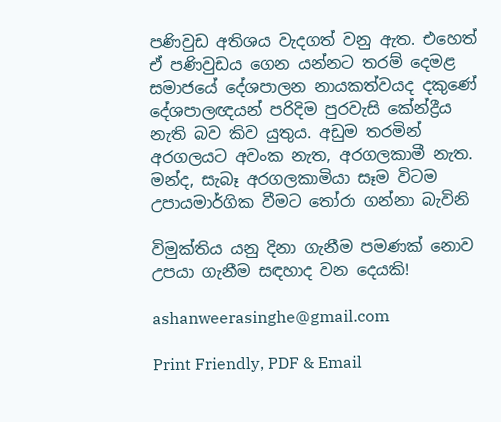පණිවුඩ අතිශය වැදගත් වනු ඇත. එහෙත් ඒ පණිවුඩය ගෙන යන්නට තරම් දෙමළ සමාජයේ දේශපාලන නායකත්වයද දකුණේ දේශපාලඥයන් පරිදිම පුරවැසි කේන්ද්‍රීය නැති බව කිව යුතුය. අඩුම තරමින් අරගලයට අවංක නැත, අරගලකාමී නැත. මන්ද, සැබෑ අරගලකාමියා සෑම විටම උපායමාර්ගික වීමට තෝරා ගන්නා බැවිනි

විමුක්තිය යනු දිනා ගැනීම පමණක් නොව උපයා ගැනීම සඳහාද වන දෙයකි!

ashanweerasinghe@gmail.com

Print Friendly, PDF & Email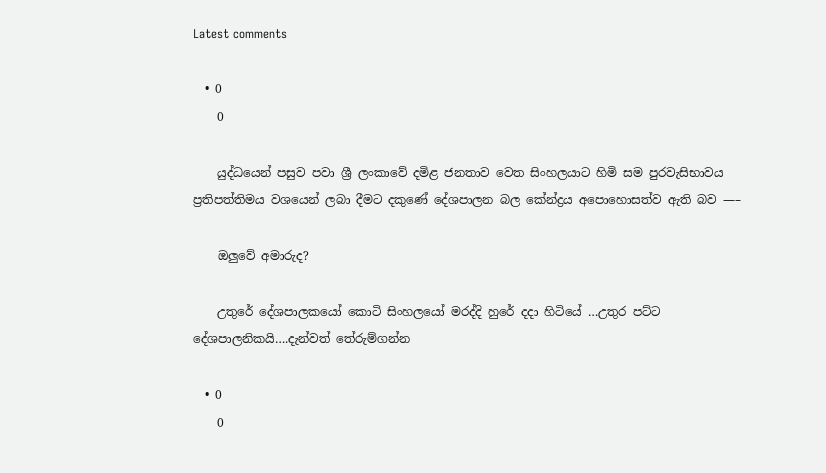Latest comments

  • 0
    0

    යුද්ධයෙන් පසුව පවා ශ්‍රී ලංකාවේ දමිළ ජනතාව වෙත සිංහලයාට හිමි සම පුරවැසිභාවය ප්‍රතිපත්තිමය වශයෙන් ලබා දීමට දකුණේ දේශපාලන බල කේන්ද්‍රය අපොහොසත්ව ඇති බව —–

    ඔලුවේ අමාරුද?

    උතුරේ දේශපාලකයෝ කොටි සිංහලයෝ මරද්දි හුරේ දදා හිටියේ …උතුර පට්ට දේශපාලනිකයි….දැන්වත් තේරුම්ගන්න

  • 0
    0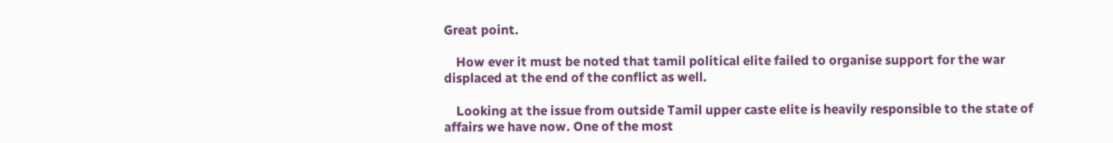Great point.

    How ever it must be noted that tamil political elite failed to organise support for the war displaced at the end of the conflict as well.

    Looking at the issue from outside Tamil upper caste elite is heavily responsible to the state of affairs we have now. One of the most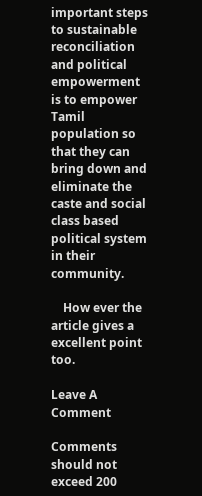important steps to sustainable reconciliation and political empowerment is to empower Tamil population so that they can bring down and eliminate the caste and social class based political system in their community.

    How ever the article gives a excellent point too.

Leave A Comment

Comments should not exceed 200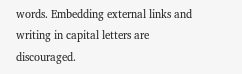words. Embedding external links and writing in capital letters are discouraged.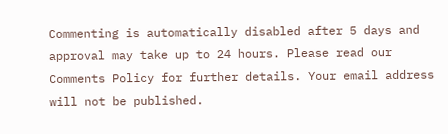Commenting is automatically disabled after 5 days and approval may take up to 24 hours. Please read our Comments Policy for further details. Your email address will not be published.